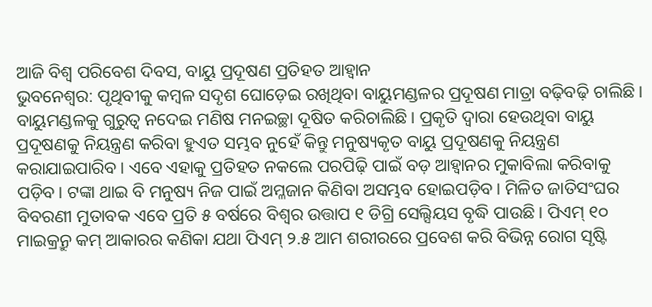ଆଜି ବିଶ୍ବ ପରିବେଶ ଦିବସ, ବାୟୁ ପ୍ରଦୂଷଣ ପ୍ରତିହତ ଆହ୍ବାନ
ଭୁବନେଶ୍ବର: ପୃଥିବୀକୁ କମ୍ବଳ ସଦୃଶ ଘୋଡ଼େଇ ରଖିଥିବା ବାୟୁମଣ୍ଡଳର ପ୍ରଦୂଷଣ ମାତ୍ରା ବଢ଼ିବଢ଼ି ଚାଲିଛି। ବାୟୁମଣ୍ଡଳକୁ ଗୁରୁତ୍ବ ନଦେଇ ମଣିଷ ମନଇଚ୍ଛା ଦୂଷିତ କରିଚାଲିଛି। ପ୍ରକୃତି ଦ୍ବାରା ହେଉଥିବା ବାୟୁ ପ୍ରଦୂଷଣକୁ ନିୟନ୍ତ୍ରଣ କରିବା ହୁଏତ ସମ୍ଭବ ନୁହେଁ କିନ୍ତୁ ମନୁଷ୍ୟକୃତ ବାୟୁ ପ୍ରଦୂଷଣକୁ ନିୟନ୍ତ୍ରଣ କରାଯାଇପାରିବ। ଏବେ ଏହାକୁ ପ୍ରତିହତ ନକଲେ ପରପିଢ଼ି ପାଇଁ ବଡ଼ ଆହ୍ବାନର ମୁକାବିଲା କରିବାକୁ ପଡ଼ିବ। ଟଙ୍କା ଥାଇ ବି ମନୁଷ୍ୟ ନିଜ ପାଇଁ ଅମ୍ଳଜାନ କିଣିବା ଅସମ୍ଭବ ହୋଇପଡ଼ିବ। ମିଳିତ ଜାତିସଂଘର ବିବରଣୀ ମୁତାବକ ଏବେ ପ୍ରତି ୫ ବର୍ଷରେ ବିଶ୍ବର ଉତ୍ତାପ ୧ ଡିଗ୍ରି ସେଲ୍ସିୟସ ବୃଦ୍ଧି ପାଉଛି। ପିଏମ୍ ୧୦ ମାଇକ୍ରନ୍ରୁ କମ୍ ଆକାରର କଣିକା ଯଥା ପିଏମ୍ ୨.୫ ଆମ ଶରୀରରେ ପ୍ରବେଶ କରି ବିଭିନ୍ନ ରୋଗ ସୃଷ୍ଟି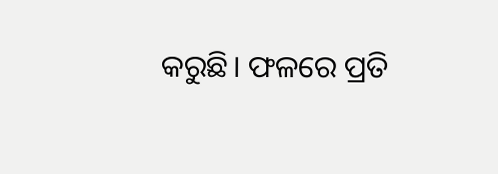କରୁଛି। ଫଳରେ ପ୍ରତି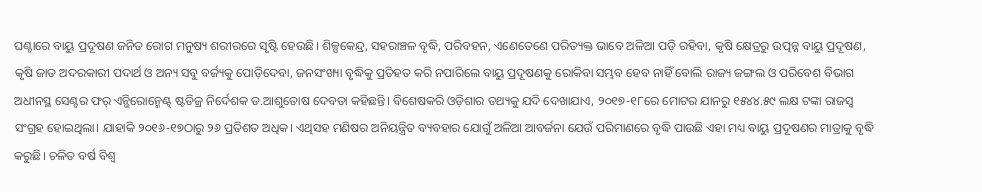ଘଣ୍ଟାରେ ବାୟୁ ପ୍ରଦୂଷଣ ଜନିତ ରୋଗ ମନୁଷ୍ୟ ଶରୀରରେ ସୃଷ୍ଟି ହେଉଛି। ଶିଳ୍ପକେନ୍ଦ୍ର, ସହରାଞ୍ଚଳ ବୃଦ୍ଧି, ପରିବହନ, ଏଣେତେଣେ ପରିତ୍ୟକ୍ତ ଭାବେ ଅଳିଆ ପଡ଼ି ରହିବା, କୃଷି କ୍ଷେତ୍ରରୁ ଉତ୍ପନ୍ନ ବାୟୁ ପ୍ରଦୂଷଣ, କୃଷି ଜାତ ଅଦରକାରୀ ପଦାର୍ଥ ଓ ଅନ୍ୟ ସବୁ ବର୍ଜ୍ୟକୁ ପୋଡ଼ିଦେବା, ଜନସଂଖ୍ୟା ବୃଦ୍ଧିକୁ ପ୍ରତିହତ କରି ନପାରିଲେ ବାୟୁ ପ୍ରଦୂଷଣକୁ ରୋକିବା ସମ୍ଭବ ହେବ ନାହିଁ ବୋଲି ରାଜ୍ୟ ଜଙ୍ଗଲ ଓ ପରିବେଶ ବିଭାଗ ଅଧୀନସ୍ଥ ସେଣ୍ଟର ଫର୍ ଏନ୍ଭିରୋନ୍ମେଣ୍ଟ୍ ଷ୍ଟଡିଜ୍ର ନିର୍ଦେଶକ ଡ.ଆଶୁତୋଷ ଦେବତା କହିଛନ୍ତି। ବିଶେଷକରି ଓଡ଼ିଶାର ତଥ୍ୟକୁ ଯଦି ଦେଖାଯାଏ, ୨୦୧୭-୧୮ରେ ମୋଟର ଯାନରୁ ୧୫୪୪.୫୯ ଲକ୍ଷ ଟଙ୍କା ରାଜସ୍ବ ସଂଗ୍ରହ ହୋଇଥିଲା। ଯାହାକି ୨୦୧୬-୧୭ଠାରୁ ୨୬ ପ୍ରତିଶତ ଅଧିକ। ଏଥିସହ ମଣିଷର ଅନିୟନ୍ତ୍ରିତ ବ୍ୟବହାର ଯୋଗୁଁ ଅଳିଆ ଆବର୍ଜନା ଯେଉଁ ପରିମାଣରେ ବୃଦ୍ଧି ପାଉଛି ଏହା ମଧ୍ୟ ବାୟୁ ପ୍ରଦୂଷଣର ମାତ୍ରାକୁ ବୃଦ୍ଧି କରୁଛି। ଚଳିତ ବର୍ଷ ବିଶ୍ବ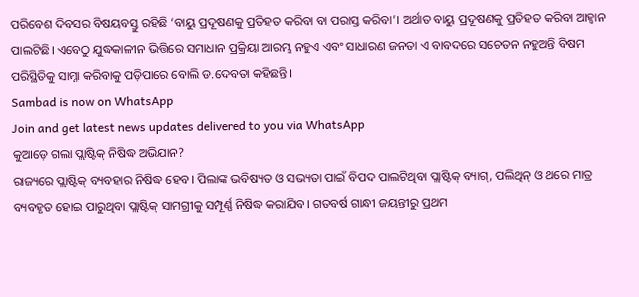ପରିବେଶ ଦିବସର ବିଷୟବସ୍ତୁ ରହିଛି ‘ବାୟୁ ପ୍ରଦୂଷଣକୁ ପ୍ରତିହତ କରିବା ବା ପରାସ୍ତ କରିବା’। ଅର୍ଥାତ ବାୟୁ ପ୍ରଦୂଷଣକୁ ପ୍ରତିହତ କରିବା ଆହ୍ବାନ ପାଲଟିଛି। ଏବେଠୁ ଯୁଦ୍ଧକାଳୀନ ଭିତ୍ତିରେ ସମାଧାନ ପ୍ରକ୍ରିୟା ଆରମ୍ଭ ନହୁଏ ଏବଂ ସାଧାରଣ ଜନତା ଏ ବାବଦରେ ସଚେତନ ନହୁଅନ୍ତି ବିଷମ ପରିସ୍ଥିତିକୁ ସାମ୍ନା କରିବାକୁ ପଡ଼ିପାରେ ବୋଲି ଡ.ଦେବତା କହିଛନ୍ତି।
Sambad is now on WhatsApp
Join and get latest news updates delivered to you via WhatsApp
କୁଆଡ଼େ ଗଲା ପ୍ଲାଷ୍ଟିକ୍ ନିଷିଦ୍ଧ ଅଭିଯାନ?
ରାଜ୍ୟରେ ପ୍ଲାଷ୍ଟିକ୍ ବ୍ୟବହାର ନିଷିଦ୍ଧ ହେବ। ପିଲାଙ୍କ ଭବିଷ୍ୟତ ଓ ସଭ୍ୟତା ପାଇଁ ବିପଦ ପାଲଟିଥିବା ପ୍ଲାଷ୍ଟିକ୍ ବ୍ୟାଗ୍, ପଲିଥିନ୍ ଓ ଥରେ ମାତ୍ର ବ୍ୟବହୃତ ହୋଇ ପାରୁଥିବା ପ୍ଲାଷ୍ଟିକ୍ ସାମଗ୍ରୀକୁ ସମ୍ପୂର୍ଣ୍ଣ ନିଷିଦ୍ଧ କରାଯିବ। ଗତବର୍ଷ ଗାନ୍ଧୀ ଜୟନ୍ତୀରୁ ପ୍ରଥମ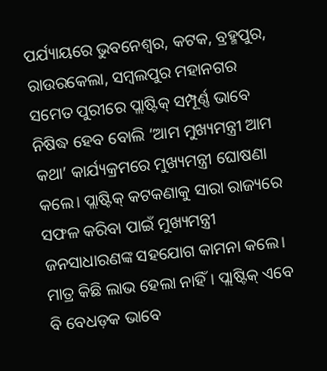ପର୍ଯ୍ୟାୟରେ ଭୁବନେଶ୍ବର, କଟକ, ବ୍ରହ୍ମପୁର, ରାଉରକେଲା, ସମ୍ବଲପୁର ମହାନଗର ସମେତ ପୁରୀରେ ପ୍ଲାଷ୍ଟିକ୍ ସମ୍ପୂର୍ଣ୍ଣ ଭାବେ ନିଷିଦ୍ଧ ହେବ ବୋଲି ‘ଆମ ମୁଖ୍ୟମନ୍ତ୍ରୀ ଆମ କଥା’ କାର୍ଯ୍ୟକ୍ରମରେ ମୁଖ୍ୟମନ୍ତ୍ରୀ ଘୋଷଣା କଲେ। ପ୍ଲାଷ୍ଟିକ୍ କଟକଣାକୁ ସାରା ରାଜ୍ୟରେ ସଫଳ କରିବା ପାଇଁ ମୁଖ୍ୟମନ୍ତ୍ରୀ ଜନସାଧାରଣଙ୍କ ସହଯୋଗ କାମନା କଲେ। ମାତ୍ର କିଛି ଲାଭ ହେଲା ନାହିଁ। ପ୍ଲାଷ୍ଟିକ୍ ଏବେ ବି ବେଧଡ଼କ ଭାବେ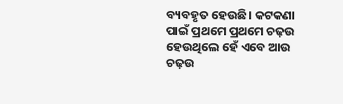ବ୍ୟବହୃତ ହେଉଛି। କଟକଣା ପାଇଁ ପ୍ରଥମେ ପ୍ରଥମେ ଚଢ଼ଉ ହେଉଥିଲେ ହେଁ ଏବେ ଆଉ ଚଢ଼ଉ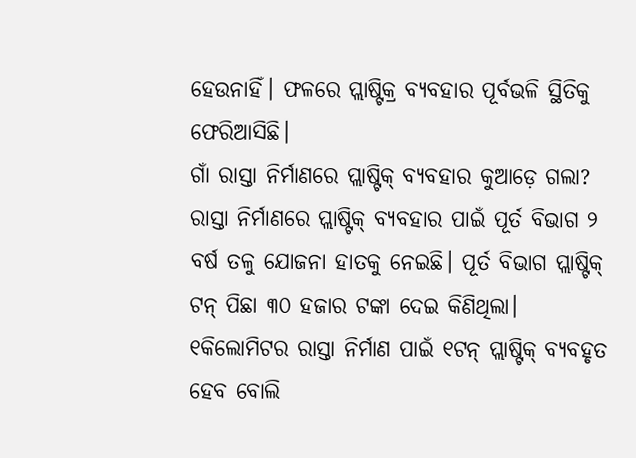ହେଉନାହିଁ। ଫଳରେ ପ୍ଲାଷ୍ଟିକ୍ର ବ୍ୟବହାର ପୂର୍ବଭଳି ସ୍ଥିତିକୁ ଫେରିଆସିଛି।
ଗାଁ ରାସ୍ତା ନିର୍ମାଣରେ ପ୍ଲାଷ୍ଟିକ୍ ବ୍ୟବହାର କୁଆଡ଼େ ଗଲା?
ରାସ୍ତା ନିର୍ମାଣରେ ପ୍ଲାଷ୍ଟିକ୍ ବ୍ୟବହାର ପାଇଁ ପୂର୍ତ ବିଭାଗ ୨ ବର୍ଷ ତଳୁ ଯୋଜନା ହାତକୁ ନେଇଛି। ପୂର୍ତ ବିଭାଗ ପ୍ଲାଷ୍ଟିକ୍ ଟନ୍ ପିଛା ୩୦ ହଜାର ଟଙ୍କା ଦେଇ କିଣିଥିଲା। ୧କିଲୋମିଟର ରାସ୍ତା ନିର୍ମାଣ ପାଇଁ ୧ଟନ୍ ପ୍ଲାଷ୍ଟିକ୍ ବ୍ୟବହୃତ ହେବ ବୋଲି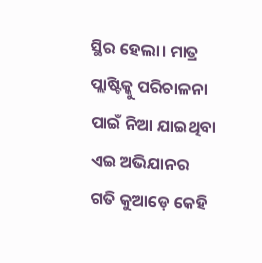ସ୍ଥିର ହେଲା। ମାତ୍ର ପ୍ଲାଷ୍ଟିକ୍କୁ ପରିଚାଳନା ପାଇଁ ନିଆ ଯାଇଥିବା ଏଇ ଅଭିଯାନର ଗତି କୁଆଡ଼େ କେହି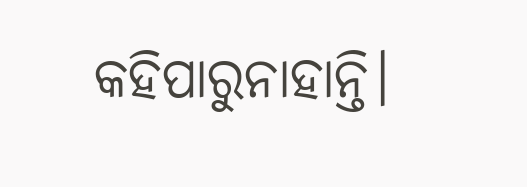କହିପାରୁନାହାନ୍ତି।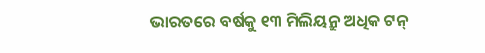ଭାରତରେ ବର୍ଷକୁ ୧୩ ମିଲିୟନ୍ରୁ ଅଧିକ ଟନ୍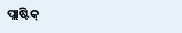ପ୍ଲାଷ୍ଟିକ୍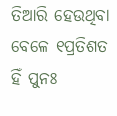ତିଆରି ହେଉଥିବା ବେଳେ ୧ପ୍ରତିଶତ ହିଁ ପୁନଃ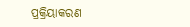ପ୍ରକ୍ରିୟାକରଣ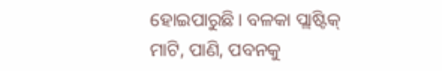ହୋଇପାରୁଛି। ବଳକା ପ୍ଲାଷ୍ଟିକ୍ ମାଟି, ପାଣି, ପବନକୁ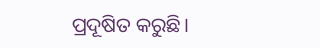ପ୍ରଦୂଷିତ କରୁଛି।